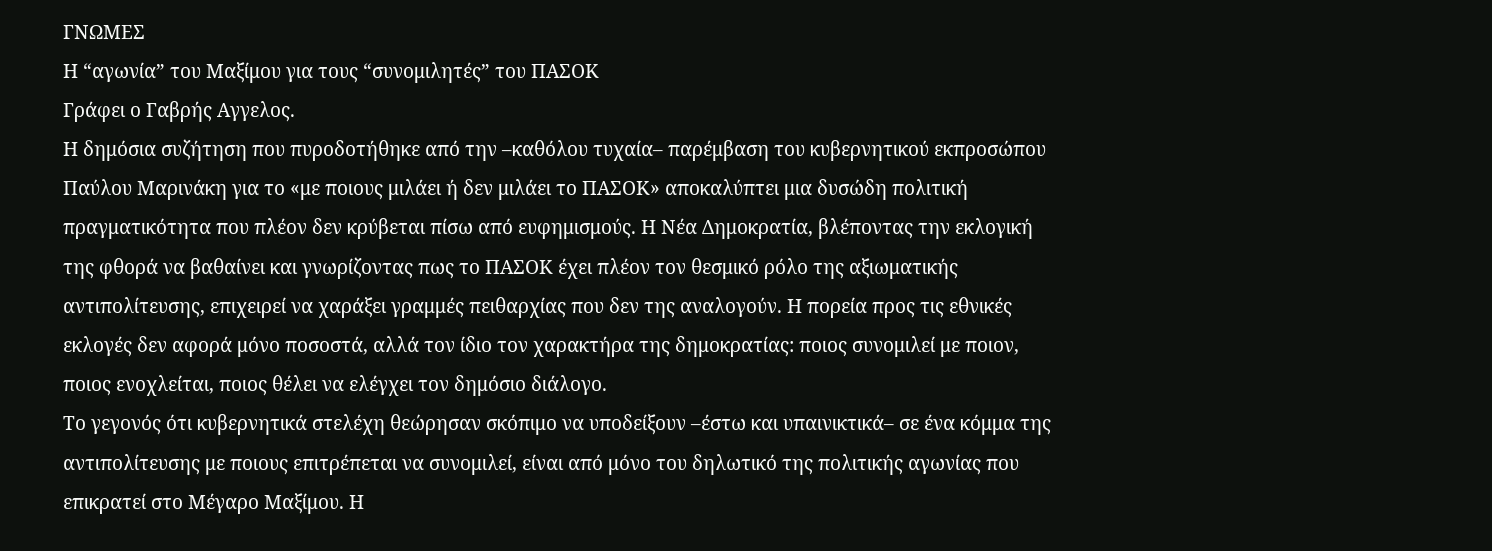ΓΝΩΜΕΣ
Η “αγωνία” του Μαξίμου για τους “συνομιλητές” του ΠΑΣΟΚ
Γράφει ο Γαβρής Αγγελος.
Η δημόσια συζήτηση που πυροδοτήθηκε από την –καθόλου τυχαία– παρέμβαση του κυβερνητικού εκπροσώπου Παύλου Μαρινάκη για το «με ποιους μιλάει ή δεν μιλάει το ΠΑΣΟΚ» αποκαλύπτει μια δυσώδη πολιτική πραγματικότητα που πλέον δεν κρύβεται πίσω από ευφημισμούς. Η Νέα Δημοκρατία, βλέποντας την εκλογική της φθορά να βαθαίνει και γνωρίζοντας πως το ΠΑΣΟΚ έχει πλέον τον θεσμικό ρόλο της αξιωματικής αντιπολίτευσης, επιχειρεί να χαράξει γραμμές πειθαρχίας που δεν της αναλογούν. Η πορεία προς τις εθνικές εκλογές δεν αφορά μόνο ποσοστά, αλλά τον ίδιο τον χαρακτήρα της δημοκρατίας: ποιος συνομιλεί με ποιον, ποιος ενοχλείται, ποιος θέλει να ελέγχει τον δημόσιο διάλογο.
Το γεγονός ότι κυβερνητικά στελέχη θεώρησαν σκόπιμο να υποδείξουν –έστω και υπαινικτικά– σε ένα κόμμα της αντιπολίτευσης με ποιους επιτρέπεται να συνομιλεί, είναι από μόνο του δηλωτικό της πολιτικής αγωνίας που επικρατεί στο Μέγαρο Μαξίμου. Η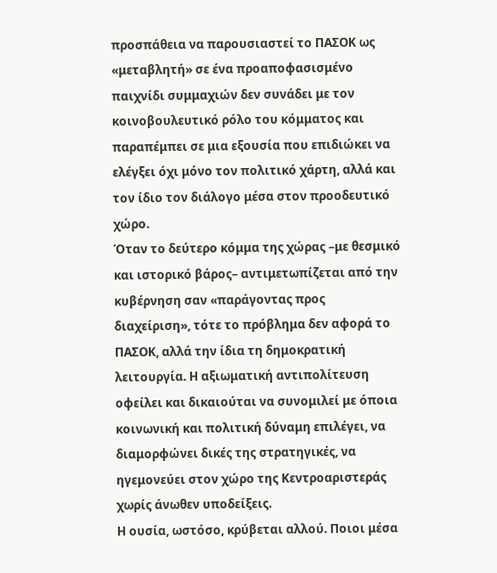προσπάθεια να παρουσιαστεί το ΠΑΣΟΚ ως «μεταβλητή» σε ένα προαποφασισμένο παιχνίδι συμμαχιών δεν συνάδει με τον κοινοβουλευτικό ρόλο του κόμματος και παραπέμπει σε μια εξουσία που επιδιώκει να ελέγξει όχι μόνο τον πολιτικό χάρτη, αλλά και τον ίδιο τον διάλογο μέσα στον προοδευτικό χώρο.
Όταν το δεύτερο κόμμα της χώρας –με θεσμικό και ιστορικό βάρος– αντιμετωπίζεται από την κυβέρνηση σαν «παράγοντας προς διαχείριση», τότε το πρόβλημα δεν αφορά το ΠΑΣΟΚ, αλλά την ίδια τη δημοκρατική λειτουργία. Η αξιωματική αντιπολίτευση οφείλει και δικαιούται να συνομιλεί με όποια κοινωνική και πολιτική δύναμη επιλέγει, να διαμορφώνει δικές της στρατηγικές, να ηγεμονεύει στον χώρο της Κεντροαριστεράς χωρίς άνωθεν υποδείξεις.
Η ουσία, ωστόσο, κρύβεται αλλού. Ποιοι μέσα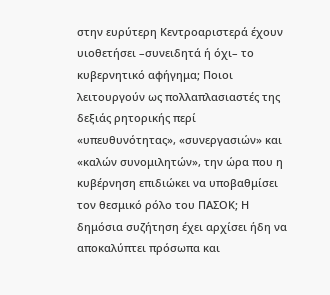στην ευρύτερη Κεντροαριστερά έχουν υιοθετήσει –συνειδητά ή όχι– το κυβερνητικό αφήγημα; Ποιοι λειτουργούν ως πολλαπλασιαστές της δεξιάς ρητορικής περί «υπευθυνότητας», «συνεργασιών» και «καλών συνομιλητών», την ώρα που η κυβέρνηση επιδιώκει να υποβαθμίσει τον θεσμικό ρόλο του ΠΑΣΟΚ; Η δημόσια συζήτηση έχει αρχίσει ήδη να αποκαλύπτει πρόσωπα και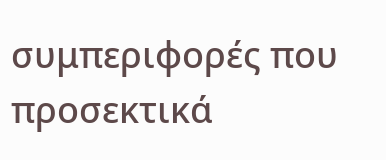συμπεριφορές που προσεκτικά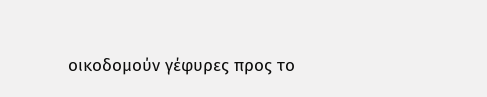οικοδομούν γέφυρες προς το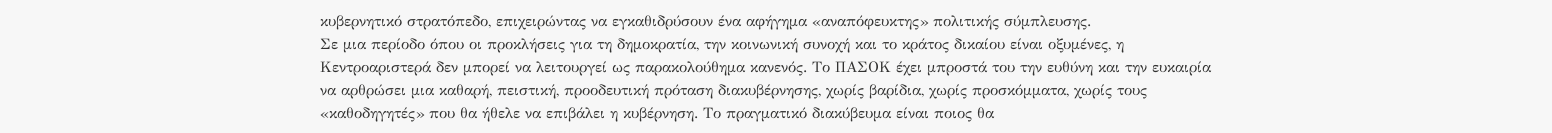κυβερνητικό στρατόπεδο, επιχειρώντας να εγκαθιδρύσουν ένα αφήγημα «αναπόφευκτης» πολιτικής σύμπλευσης.
Σε μια περίοδο όπου οι προκλήσεις για τη δημοκρατία, την κοινωνική συνοχή και το κράτος δικαίου είναι οξυμένες, η Κεντροαριστερά δεν μπορεί να λειτουργεί ως παρακολούθημα κανενός. Το ΠΑΣΟΚ έχει μπροστά του την ευθύνη και την ευκαιρία να αρθρώσει μια καθαρή, πειστική, προοδευτική πρόταση διακυβέρνησης, χωρίς βαρίδια, χωρίς προσκόμματα, χωρίς τους «καθοδηγητές» που θα ήθελε να επιβάλει η κυβέρνηση. Το πραγματικό διακύβευμα είναι ποιος θα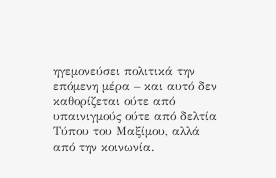ηγεμονεύσει πολιτικά την επόμενη μέρα – και αυτό δεν καθορίζεται ούτε από υπαινιγμούς ούτε από δελτία Τύπου του Μαξίμου, αλλά από την κοινωνία.